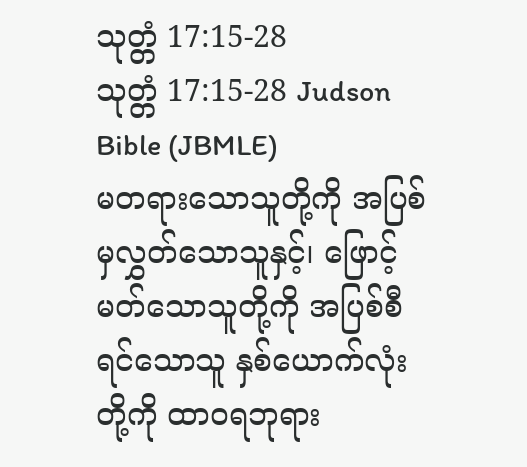သုတ္တံ 17:15-28
သုတ္တံ 17:15-28 Judson Bible (JBMLE)
မတရားသောသူတို့ကို အပြစ်မှလွှတ်သောသူနှင့်၊ ဖြောင့်မတ်သောသူတို့ကို အပြစ်စီရင်သောသူ နှစ်ယောက်လုံးတို့ကို ထာဝရဘုရား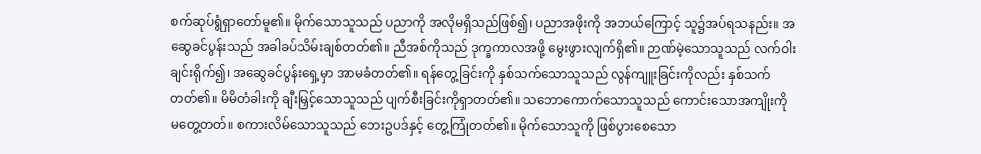စက်ဆုပ်ရွံရှာတော်မူ၏။ မိုက်သောသူသည် ပညာကို အလိုမရှိသည်ဖြစ်၍၊ ပညာအဖိုးကို အဘယ်ကြောင့် သူ၌အပ်ရသနည်း။ အဆွေခင်ပွန်းသည် အခါခပ်သိမ်းချစ်တတ်၏။ ညီအစ်ကိုသည် ဒုက္ခကာလအဖို့ မွေးဖွားလျက်ရှိ၏။ ဉာဏ်မဲ့သောသူသည် လက်ဝါးချင်းရိုက်၍၊ အဆွေခင်ပွန်းရှေ့မှာ အာမခံတတ်၏။ ရန်တွေ့ခြင်းကို နှစ်သက်သောသူသည် လွန်ကျူးခြင်းကိုလည်း နှစ်သက်တတ်၏။ မိမိတံခါးကို ချီးမြှင့်သောသူသည် ပျက်စီးခြင်းကိုရှာတတ်၏။ သဘောကောက်သောသူသည် ကောင်းသောအကျိုးကို မတွေ့တတ်။ စကားလိမ်သောသူသည် ဘေးဥပဒ်နှင့် တွေ့ကြုံတတ်၏။ မိုက်သောသူကို ဖြစ်ပွားစေသော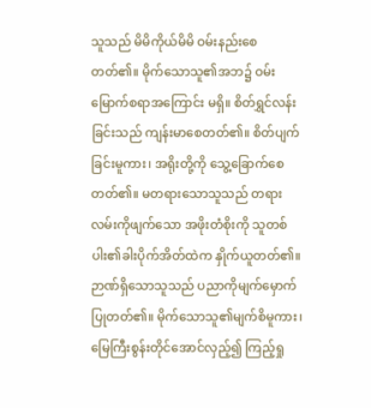သူသည် မိမိကိုယ်မိမိ ဝမ်းနည်းစေတတ်၏။ မိုက်သောသူ၏အဘ၌ ဝမ်းမြောက်စရာအကြောင်း မရှိ။ စိတ်ရွှင်လန်းခြင်းသည် ကျန်းမာစေတတ်၏။ စိတ်ပျက်ခြင်းမူကား၊ အရိုးတို့ကို သွေ့ခြောက်စေတတ်၏။ မတရားသောသူသည် တရားလမ်းကိုဖျက်သော အဖိုးတံစိုးကို သူတစ်ပါး၏ခါးပိုက်အိတ်ထဲက နှိုက်ယူတတ်၏။ ဉာဏ်ရှိသောသူသည် ပညာကိုမျက်မှောက်ပြုတတ်၏။ မိုက်သောသူ၏မျက်စိမူကား၊ မြေကြီးစွန်းတိုင်အောင်လှည့်၍ ကြည့်ရှု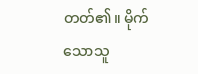တတ်၏။ မိုက်သောသူ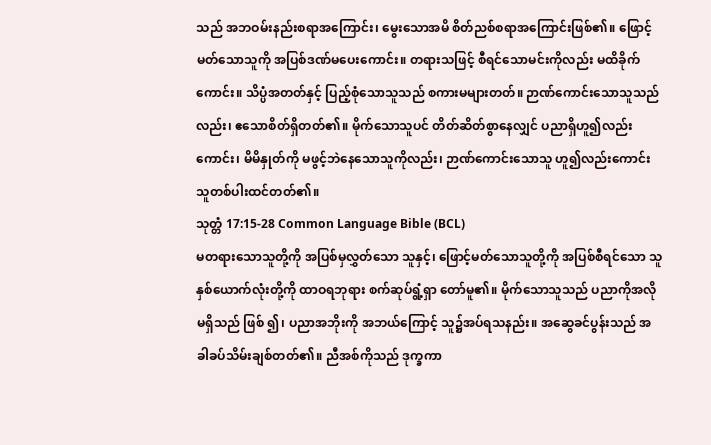သည် အဘဝမ်းနည်းစရာအကြောင်း၊ မွေးသောအမိ စိတ်ညစ်စရာအကြောင်းဖြစ်၏။ ဖြောင့်မတ်သောသူကို အပြစ်ဒဏ်မပေးကောင်း။ တရားသဖြင့် စီရင်သောမင်းကိုလည်း မထိခိုက်ကောင်း။ သိပ္ပံအတတ်နှင့် ပြည့်စုံသောသူသည် စကားမများတတ်။ ဉာဏ်ကောင်းသောသူသည်လည်း၊ ဧသောစိတ်ရှိတတ်၏။ မိုက်သောသူပင် တိတ်ဆိတ်စွာနေလျှင် ပညာရှိဟူ၍လည်းကောင်း၊ မိမိနှုတ်ကို မဖွင့်ဘဲနေသောသူကိုလည်း၊ ဉာဏ်ကောင်းသောသူ ဟူ၍လည်းကောင်း သူတစ်ပါးထင်တတ်၏။
သုတ္တံ 17:15-28 Common Language Bible (BCL)
မတရားသောသူတို့ကို အပြစ်မှလွှတ်သော သူနှင့်၊ ဖြောင့်မတ်သောသူတို့ကို အပြစ်စီရင်သော သူနှစ်ယောက်လုံးတို့ကို ထာဝရဘုရား စက်ဆုပ်ရွံ့ရှာ တော်မူ၏။ မိုက်သောသူသည် ပညာကိုအလိုမရှိသည် ဖြစ် ၍၊ ပညာအဘိုးကို အဘယ်ကြောင့် သူ၌အပ်ရသနည်း။ အဆွေခင်ပွန်းသည် အခါခပ်သိမ်းချစ်တတ်၏။ ညီအစ်ကိုသည် ဒုက္ခကာ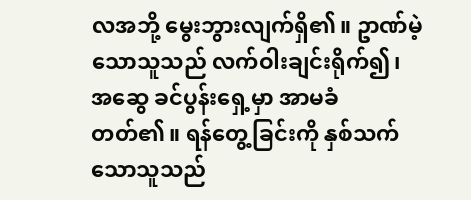လအဘို့ မွေးဘွားလျက်ရှိ၏။ ဥာဏ်မဲ့သောသူသည် လက်ဝါးချင်းရိုက်၍၊ အဆွေ ခင်ပွန်းရှေ့မှာ အာမခံတတ်၏။ ရန်တွေ့ခြင်းကို နှစ်သက်သောသူသည်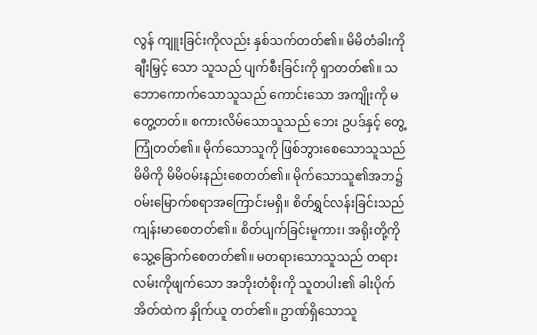လွန် ကျူးခြင်းကိုလည်း နှစ်သက်တတ်၏။ မိမိတံခါးကို ချီးမြှင့် သော သူသည် ပျက်စီးခြင်းကို ရှာတတ်၏။ သဘောကောက်သောသူသည် ကောင်းသော အကျိုးကို မတွေ့တတ်။ စကားလိမ်သောသူသည် ဘေး ဥပဒ်နှင့် တွေ့ကြုံတတ်၏။ မိုက်သောသူကို ဖြစ်ဘွားစေသောသူသည် မိမိကို မိမိဝမ်းနည်းစေတတ်၏။ မိုက်သောသူ၏အဘ၌ ဝမ်းမြောက်စရာအကြောင်းမရှိ။ စိတ်ရွှင်လန်းခြင်းသည် ကျန်းမာစေတတ်၏။ စိတ်ပျက်ခြင်းမူကား၊ အရိုးတို့ကိုသွေ့ခြောက်စေတတ်၏။ မတရားသောသူသည် တရားလမ်းကိုဖျက်သော အဘိုးတံစိုးကို သူတပါး၏ ခါးပိုက်အိတ်ထဲက နှိုက်ယူ တတ်၏။ ဥာဏ်ရှိသောသူ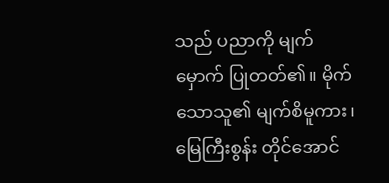သည် ပညာကို မျက်မှောက် ပြုတတ်၏။ မိုက်သောသူ၏ မျက်စိမူကား၊ မြေကြီးစွန်း တိုင်အောင်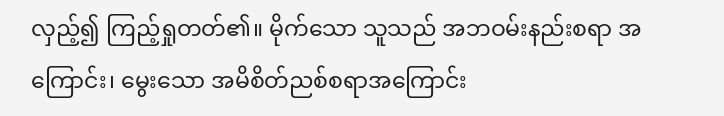လှည့်၍ ကြည့်ရှုတတ်၏။ မိုက်သော သူသည် အဘဝမ်းနည်းစရာ အကြောင်း၊ မွေးသော အမိစိတ်ညစ်စရာအကြောင်း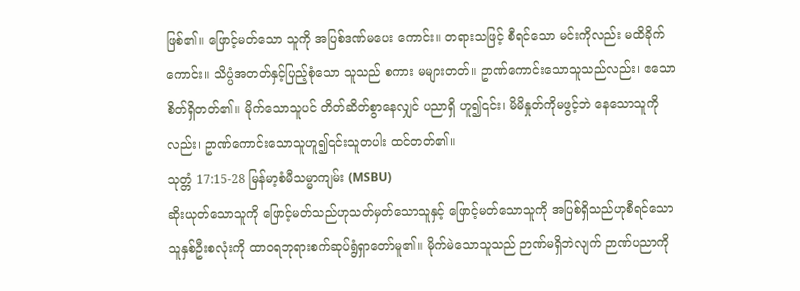ဖြစ်၏။ ဖြောင့်မတ်သော သူကို အပြစ်ဒဏ်မပေး ကောင်း။ တရားသဖြင့် စီရင်သော မင်းကိုလည်း မထိခိုက် ကောင်း။ သိပ္ပံအတတ်နှင့်ပြည့်စုံသော သူသည် စကား မများတတ်။ ဥာဏ်ကောင်းသောသူသည်လည်း၊ ဧသော စိတ်ရှိတတ်၏။ မိုက်သောသူပင် တိတ်ဆိတ်စွာနေလျှင် ပညာရှိ ဟူ၍၎င်း၊ မိမိနှုတ်ကိုမဖွင့်ဘဲ နေသောသူကို လည်း၊ ဥာဏ်ကောင်းသောသူဟူ၍၎င်းသူတပါး ထင်တတ်၏။
သုတ္တံ 17:15-28 မြန်မာ့စံမီသမ္မာကျမ်း (MSBU)
ဆိုးယုတ်သောသူကို ဖြောင့်မတ်သည်ဟုသတ်မှတ်သောသူနှင့် ဖြောင့်မတ်သောသူကို အပြစ်ရှိသည်ဟုစီရင်သောသူနှစ်ဦးစလုံးကို ထာဝရဘုရားစက်ဆုပ်ရွံရှာတော်မူ၏။ မိုက်မဲသောသူသည် ဉာဏ်မရှိဘဲလျက် ဉာဏ်ပညာကို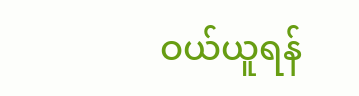ဝယ်ယူရန်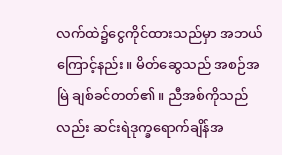လက်ထဲ၌ငွေကိုင်ထားသည်မှာ အဘယ်ကြောင့်နည်း။ မိတ်ဆွေသည် အစဉ်အမြဲ ချစ်ခင်တတ်၏။ ညီအစ်ကိုသည်လည်း ဆင်းရဲဒုက္ခရောက်ချိန်အ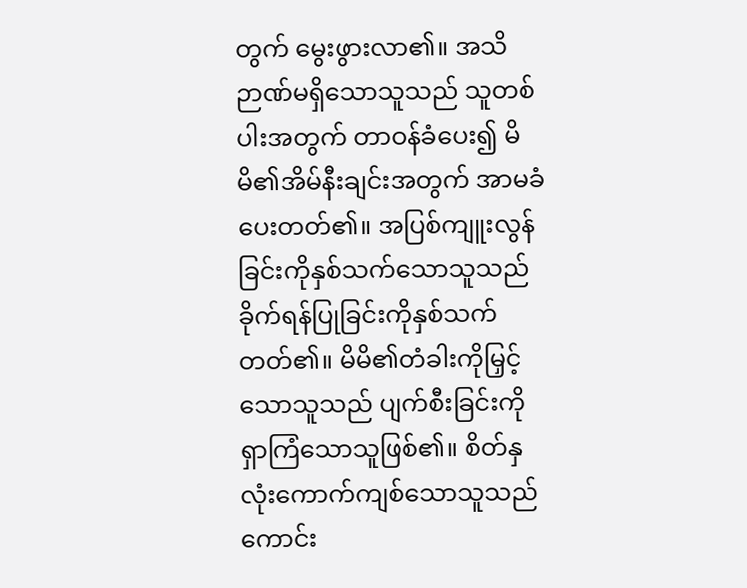တွက် မွေးဖွားလာ၏။ အသိဉာဏ်မရှိသောသူသည် သူတစ်ပါးအတွက် တာဝန်ခံပေး၍ မိမိ၏အိမ်နီးချင်းအတွက် အာမခံပေးတတ်၏။ အပြစ်ကျူးလွန်ခြင်းကိုနှစ်သက်သောသူသည် ခိုက်ရန်ပြုခြင်းကိုနှစ်သက်တတ်၏။ မိမိ၏တံခါးကိုမြှင့်သောသူသည် ပျက်စီးခြင်းကိုရှာကြံသောသူဖြစ်၏။ စိတ်နှလုံးကောက်ကျစ်သောသူသည် ကောင်း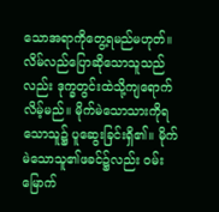သောအရာကိုတွေ့ရမည်မဟုတ်။ လိမ်လည်ပြောဆိုသောသူသည်လည်း ဒုက္ခတွင်းထဲသို့ကျရောက်လိမ့်မည်။ မိုက်မဲသောသားကိုရသောသူ၌ ပူဆွေးခြင်းရှိ၏။ မိုက်မဲသောသူ၏ဖခင်၌လည်း ဝမ်းမြောက်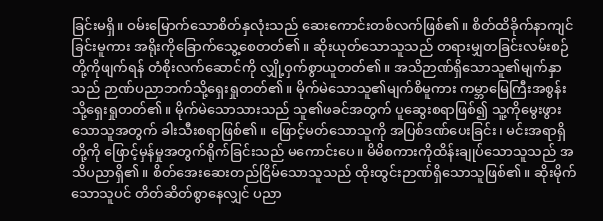ခြင်းမရှိ။ ဝမ်းမြောက်သောစိတ်နှလုံးသည် ဆေးကောင်းတစ်လက်ဖြစ်၏။ စိတ်ထိခိုက်နာကျင်ခြင်းမူကား အရိုးကိုခြောက်သွေ့စေတတ်၏။ ဆိုးယုတ်သောသူသည် တရားမျှတခြင်းလမ်းစဉ်တို့ကိုဖျက်ရန် တံစိုးလက်ဆောင်ကို လျှို့ဝှက်စွာယူတတ်၏။ အသိဉာဏ်ရှိသောသူ၏မျက်နှာသည် ဉာဏ်ပညာဘက်သို့ရှေးရှုတတ်၏။ မိုက်မဲသောသူ၏မျက်စိမူကား ကမ္ဘာမြေကြီးအစွန်းသို့ရှေးရှုတတ်၏။ မိုက်မဲသောသားသည် သူ၏ဖခင်အတွက် ပူဆွေးစရာဖြစ်၍ သူ့ကိုမွေးဖွားသောသူအတွက် ခါးသီးစရာဖြစ်၏။ ဖြောင့်မတ်သောသူကို အပြစ်ဒဏ်ပေးခြင်း၊ မင်းအရာရှိတို့ကို ဖြောင့်မှန်မှုအတွက်ရိုက်ခြင်းသည် မကောင်းပေ။ မိမိစကားကိုထိန်းချုပ်သောသူသည် အသိပညာရှိ၏။ စိတ်အေးဆေးတည်ငြိမ်သောသူသည် ထိုးထွင်းဉာဏ်ရှိသောသူဖြစ်၏။ ဆိုးမိုက်သောသူပင် တိတ်ဆိတ်စွာနေလျှင် ပညာ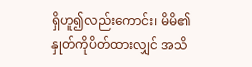ရှိဟူ၍လည်းကောင်း၊ မိမိ၏နှုတ်ကိုပိတ်ထားလျှင် အသိ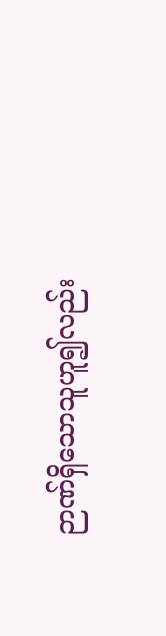ဉာဏ်ရှိသောသူဟူ၍လည်း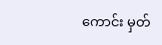ကောင်း မှတ်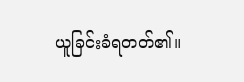ယူခြင်းခံရတတ်၏။